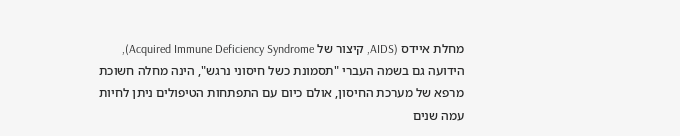מחלת איידס (AIDS, קיצור של Acquired Immune Deficiency Syndrome), הידועה גם בשמה העברי "תסמונת כשל חיסוני נרגש", הינה מחלה חשוכת מרפא של מערכת החיסון, אולם כיום עם התפתחות הטיפולים ניתן לחיות עמה שנים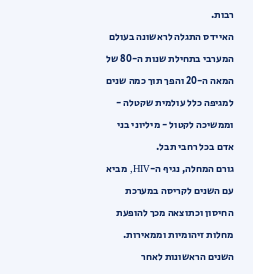רבות.
האיידס התגלה לראשונה בעולם המערבי בתחילת שנות ה-80 של המאה ה-20 והפך תוך כמה שנים למגיפה כלל עולמית שקטלה - וממשיכה לקטול - מיליוני בני אדם בכל רחבי תבל.
גורם המחלה, נגיף ה-HIV, מביא עם השנים לקריסה במערכת החיסון וכתוצאה מכך להופעת מחלות זיהומיות וממאירות. השנים הראשונות לאחר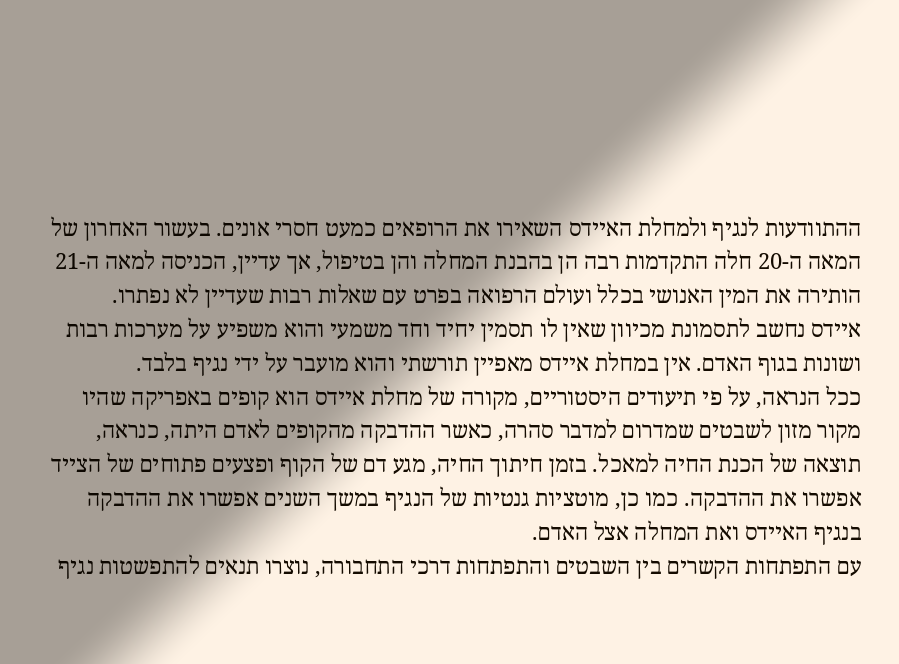ההתוודעות לנגיף ולמחלת האיידס השאירו את הרופאים כמעט חסרי אונים. בעשור האחרון של המאה ה-20 חלה התקדמות רבה הן בהבנת המחלה והן בטיפול, אך עדיין, הכניסה למאה ה-21 הותירה את המין האנושי בכלל ועולם הרפואה בפרט עם שאלות רבות שעדיין לא נפתרו.
איידס נחשב לתסמונת מכיוון שאין לו תסמין יחיד וחד משמעי והוא משפיע על מערכות רבות ושונות בגוף האדם. אין במחלת איידס מאפיין תורשתי והוא מועבר על ידי נגיף בלבד.
ככל הנראה, על פי תיעודים היסטוריים, מקורה של מחלת איידס הוא קופים באפריקה שהיו מקור מזון לשבטים שמדרום למדבר סהרה, כאשר ההדבקה מהקופים לאדם היתה, כנראה, תוצאה של הכנת החיה למאכל. בזמן חיתוך החיה, מגע דם של הקוף ופצעים פתוחים של הצייד אפשרו את ההדבקה. כמו כן, מוטציות גנטיות של הנגיף במשך השנים אפשרו את ההדבקה בנגיף האיידס ואת המחלה אצל האדם.
עם התפתחות הקשרים בין השבטים והתפתחות דרכי התחבורה, נוצרו תנאים להתפשטות נגיף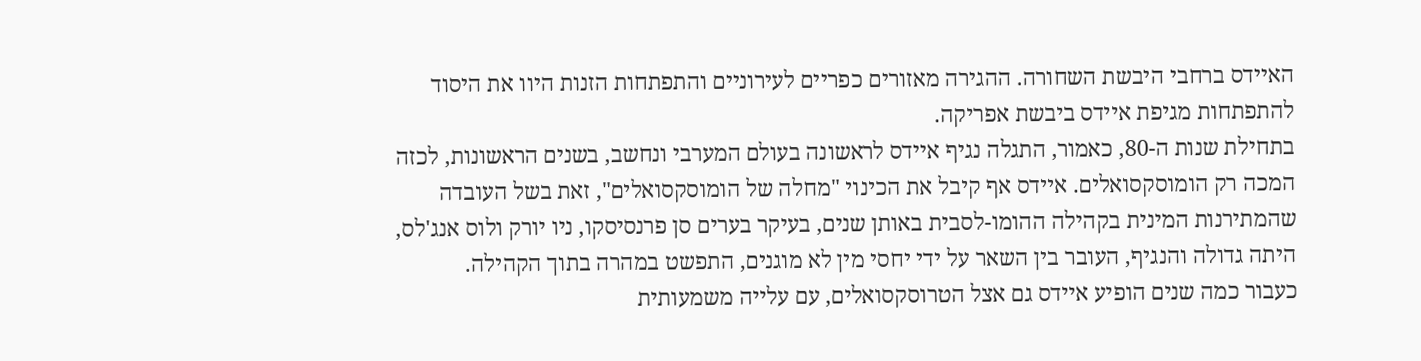האיידס ברחבי היבשת השחורה. ההגירה מאזורים כפריים לעירוניים והתפתחות הזנות היוו את היסוד להתפתחות מגיפת איידס ביבשת אפריקה.
בתחילת שנות ה-80, כאמור, התגלה נגיף איידס לראשונה בעולם המערבי ונחשב, בשנים הראשונות, לכזה המכה רק הומוסקסואלים. איידס אף קיבל את הכינוי "מחלה של הומוסקסואלים", זאת בשל העובדה שהמתירנות המינית בקהילה ההומו-לסבית באותן שנים, בעיקר בערים סן פרנסיסקו, ניו יורק ולוס אנג'לס, היתה גדולה והנגיף, העובר בין השאר על ידי יחסי מין לא מוגנים, התפשט במהרה בתוך הקהילה.
כעבור כמה שנים הופיע איידס גם אצל הטרוסקסואלים, עם עלייה משמעותית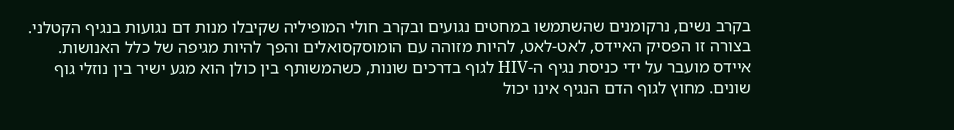בקרב נשים, נרקומנים שהשתמשו במחטים נגועים ובקרב חולי המופיליה שקיבלו מנות דם נגועות בנגיף הקטלני. בצורה זו הפסיק האיידס, לאט-לאט, להיות מזוהה עם הומוסקסואלים והפך להיות מגיפה של כלל האנושות.
איידס מועבר על ידי כניסת נגיף ה-HIV לגוף בדרכים שונות, כשהמשותף בין כולן הוא מגע ישיר בין נוזלי גוף שונים. מחוץ לגוף הדם הנגיף אינו יכול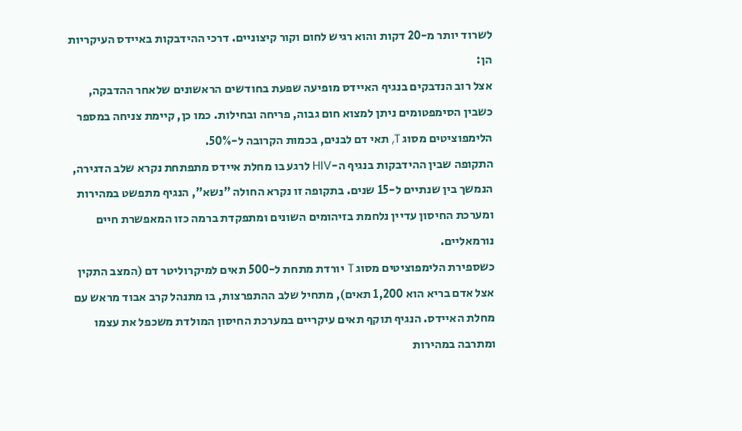לשרוד יותר מ-20 דקות והוא רגיש לחום וקור קיצוניים. דרכי ההידבקות באיידס העיקריות הן:
אצל רוב הנדבקים בנגיף האיידס מופיעה שפעת בחודשים הראשונים שלאחר ההדבקה, כשבין הסימפטומים ניתן למצוא חום גבוה, פריחה ובחילות. כמו כן, קיימת צניחה במספר הלימפוציטים מסוג T, תאי דם לבנים, בכמות הקרובה ל-50%.
התקופה שבין ההידבקות בנגיף ה-HIV לרגע בו מחלת איידס מתפתחת נקרא שלב הדגירה, הנמשך בין שנתיים ל-15 שנים. בתקופה זו נקרא החולה "נשא", הנגיף מתפשט במהירות ומערכת החיסון עדיין נלחמת בזיהומים השונים ומתפקדת ברמה כזו המאפשרת חיים נורמאליים.
כשספירת הלימפוציטים מסוג T יורדת מתחת ל-500 תאים למיקרוליטר דם (המצב התקין אצל אדם בריא הוא 1,200 תאים), מתחיל שלב ההתפרצות, בו מתנהל קרב אבוד מראש עם מחלת האיידס. הנגיף תוקף תאים עיקריים במערכת החיסון המולדת משכפל את עצמו ומתרבה במהירות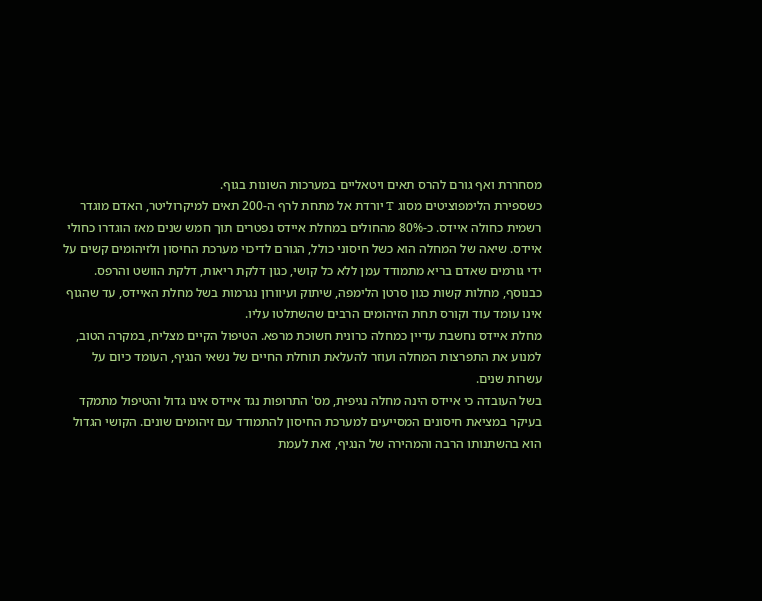מסחררת ואף גורם להרס תאים ויטאליים במערכות השונות בגוף.
כשספירת הלימפוציטים מסוג T יורדת אל מתחת לרף ה-200 תאים למיקרוליטר, האדם מוגדר רשמית כחולה איידס. כ-80% מהחולים במחלת איידס נפטרים תוך חמש שנים מאז הוגדרו כחולי איידס. שיאה של המחלה הוא כשל חיסוני כולל, הגורם לדיכוי מערכת החיסון ולזיהומים קשים על ידי גורמים שאדם בריא מתמודד עמן ללא כל קושי, כגון דלקת ריאות, דלקת הוושט והרפס. כבנוסף, מחלות קשות כגון סרטן הלימפה, שיתוק ועיוורון נגרמות בשל מחלת האיידס, עד שהגוף אינו עומד עוד וקורס תחת הזיהומים הרבים שהשתלטו עליו.
מחלת איידס נחשבת עדיין כמחלה כרונית חשוכת מרפא. הטיפול הקיים מצליח, במקרה הטוב, למנוע את התפרצות המחלה ועוזר להעלאת תוחלת החיים של נשאי הנגיף, העומד כיום על עשרות שנים.
בשל העובדה כי איידס הינה מחלה נגיפית, מס' התרופות נגד איידס אינו גדול והטיפול מתמקד בעיקר במציאת חיסונים המסייעים למערכת החיסון להתמודד עם זיהומים שונים. הקושי הגדול הוא בהשתנותו הרבה והמהירה של הנגיף, זאת לעמת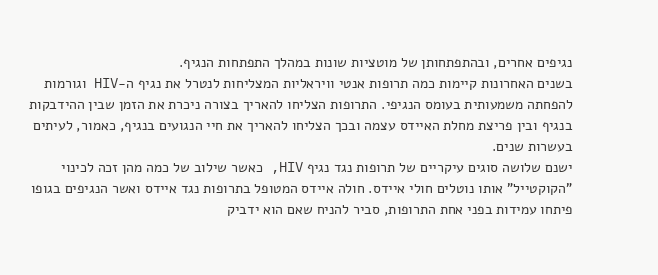נגיפים אחרים, ובהתפתחותן של מוטציות שונות במהלך התפתחות הנגיף.
בשנים האחרונות קיימות כמה תרופות אנטי וויראליות המצליחות לנטרל את נגיף ה-HIV וגורמות להפחתה משמעותית בעומס הנגיפי. התרופות הצליחו להאריך בצורה ניכרת את הזמן שבין ההידבקות בנגיף ובין פריצת מחלת האיידס עצמה ובכך הצליחו להאריך את חיי הנגועים בנגיף, כאמור, לעיתים בעשרות שנים.
ישנם שלושה סוגים עיקריים של תרופות נגד נגיף HIV, כאשר שילוב של כמה מהן זכה לכינוי "הקוקטייל" אותו נוטלים חולי איידס. חולה איידס המטופל בתרופות נגד איידס ואשר הנגיפים בגופו פיתחו עמידות בפני אחת התרופות, סביר להניח שאם הוא ידביק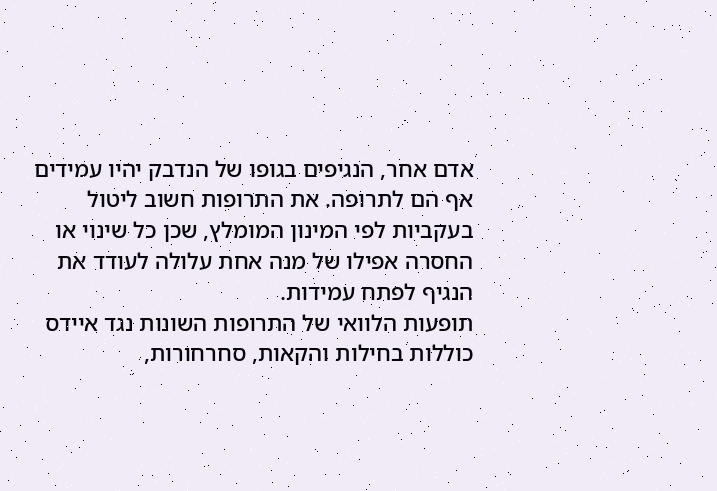אדם אחר, הנגיפים בגופו של הנדבק יהיו עמידים אף הם לתרופה. את התרופות חשוב ליטול בעקביות לפי המינון המומלץ, שכן כל שינוי או החסרה אפילו של מנה אחת עלולה לעודד את הנגיף לפתח עמידות.
תופעות הלוואי של התרופות השונות נגד איידס כוללות בחילות והקאות, סחרחורות,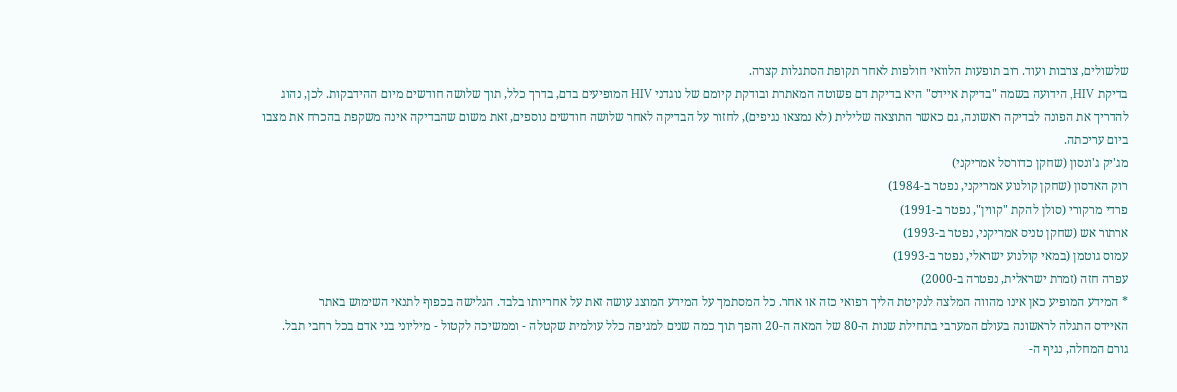שלשולים, צרבות ועוד. רוב תופעות הלוואי חולפות לאחר תקופת הסתגלות קצרה.
בדיקת HIV, הידועה בשמה "בדיקת איידס" היא בדיקת דם פשוטה המאתרת ובודקת קיומם של נוגדני HIV המופיעים בדם, בדרך כלל, תוך שלושה חודשים מיום ההידבקות. לכן, נהוג להדריך את הפונה לבדיקה ראשונה, גם כאשר התוצאה שלילית (לא נמצאו נגיפים), לחזור על הבדיקה לאחר שלושה חודשים נוספים, זאת משום שהבדיקה אינה משקפת בהכרח את מצבו ביום עריכתה.
מג'יק ג'ונסון (שחקן כדורסל אמריקני)
רוק האדסון (שחקן קולנוע אמריקני, נפטר ב-1984)
פרדי מרקורי (סולן להקת "קווין", נפטר ב-1991)
ארתור אש (שחקן טניס אמריקני, נפטר ב-1993)
עמוס גוטמן (במאי קולנוע ישראלי, נפטר ב-1993)
עפרה חזה (זמרת ישראלית, נפטרה ב-2000)
* המידע המופיע כאן אינו מהווה המלצה לנקיטת הליך רפואי כזה או אחר. כל המסתמך על המידע המוצג עושה זאת על אחריותו בלבד. הגלישה בכפוף לתנאי השימוש באתר
האיידס התגלה לראשונה בעולם המערבי בתחילת שנות ה-80 של המאה ה-20 והפך תוך כמה שנים למגיפה כלל עולמית שקטלה - וממשיכה לקטול - מיליוני בני אדם בכל רחבי תבל.
גורם המחלה, נגיף ה-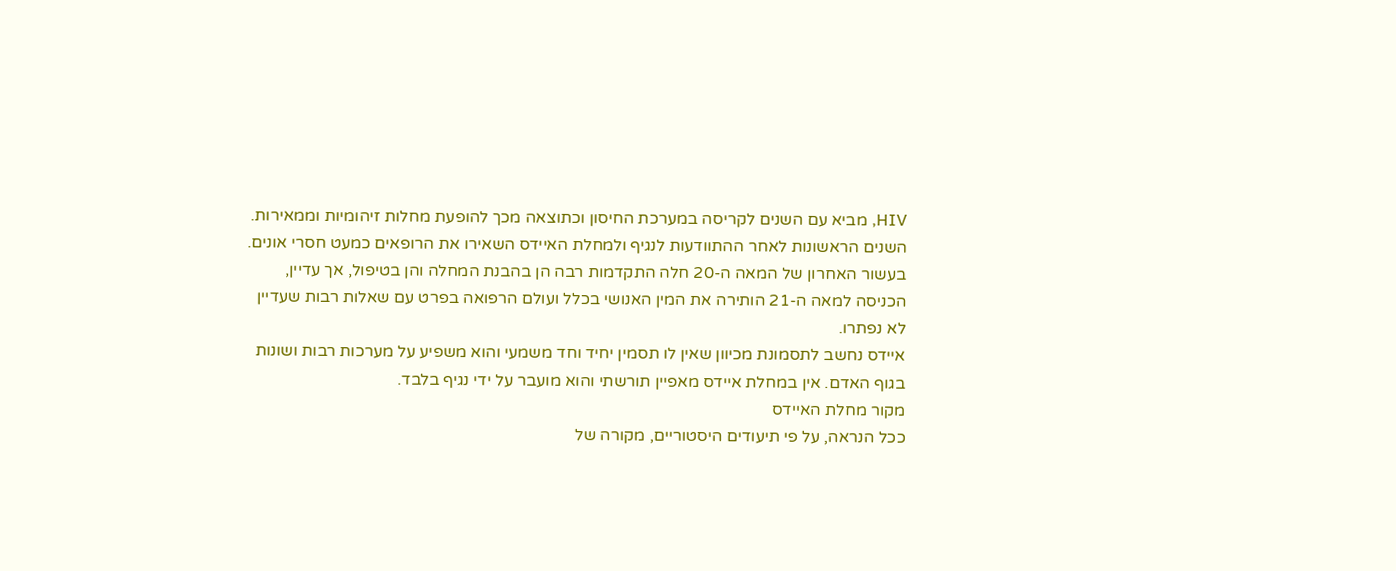HIV, מביא עם השנים לקריסה במערכת החיסון וכתוצאה מכך להופעת מחלות זיהומיות וממאירות. השנים הראשונות לאחר ההתוודעות לנגיף ולמחלת האיידס השאירו את הרופאים כמעט חסרי אונים. בעשור האחרון של המאה ה-20 חלה התקדמות רבה הן בהבנת המחלה והן בטיפול, אך עדיין, הכניסה למאה ה-21 הותירה את המין האנושי בכלל ועולם הרפואה בפרט עם שאלות רבות שעדיין לא נפתרו.
איידס נחשב לתסמונת מכיוון שאין לו תסמין יחיד וחד משמעי והוא משפיע על מערכות רבות ושונות בגוף האדם. אין במחלת איידס מאפיין תורשתי והוא מועבר על ידי נגיף בלבד.
מקור מחלת האיידס
ככל הנראה, על פי תיעודים היסטוריים, מקורה של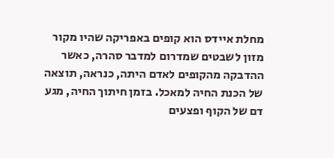מחלת איידס הוא קופים באפריקה שהיו מקור מזון לשבטים שמדרום למדבר סהרה, כאשר ההדבקה מהקופים לאדם היתה, כנראה, תוצאה של הכנת החיה למאכל. בזמן חיתוך החיה, מגע דם של הקוף ופצעים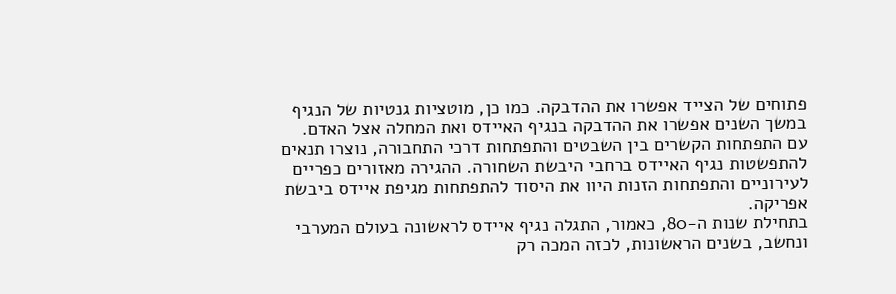פתוחים של הצייד אפשרו את ההדבקה. כמו כן, מוטציות גנטיות של הנגיף במשך השנים אפשרו את ההדבקה בנגיף האיידס ואת המחלה אצל האדם.
עם התפתחות הקשרים בין השבטים והתפתחות דרכי התחבורה, נוצרו תנאים להתפשטות נגיף האיידס ברחבי היבשת השחורה. ההגירה מאזורים כפריים לעירוניים והתפתחות הזנות היוו את היסוד להתפתחות מגיפת איידס ביבשת אפריקה.
בתחילת שנות ה-80, כאמור, התגלה נגיף איידס לראשונה בעולם המערבי ונחשב, בשנים הראשונות, לכזה המכה רק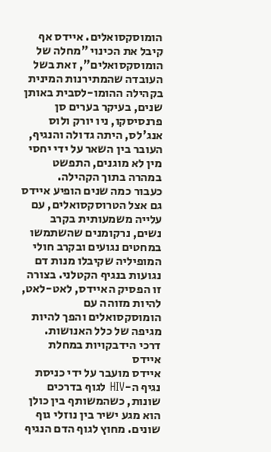הומוסקסואלים. איידס אף קיבל את הכינוי "מחלה של הומוסקסואלים", זאת בשל העובדה שהמתירנות המינית בקהילה ההומו-לסבית באותן שנים, בעיקר בערים סן פרנסיסקו, ניו יורק ולוס אנג'לס, היתה גדולה והנגיף, העובר בין השאר על ידי יחסי מין לא מוגנים, התפשט במהרה בתוך הקהילה.
כעבור כמה שנים הופיע איידס גם אצל הטרוסקסואלים, עם עלייה משמעותית בקרב נשים, נרקומנים שהשתמשו במחטים נגועים ובקרב חולי המופיליה שקיבלו מנות דם נגועות בנגיף הקטלני. בצורה זו הפסיק האיידס, לאט-לאט, להיות מזוהה עם הומוסקסואלים והפך להיות מגיפה של כלל האנושות.
דרכי הידבקויות במחלת איידס
איידס מועבר על ידי כניסת נגיף ה-HIV לגוף בדרכים שונות, כשהמשותף בין כולן הוא מגע ישיר בין נוזלי גוף שונים. מחוץ לגוף הדם הנגיף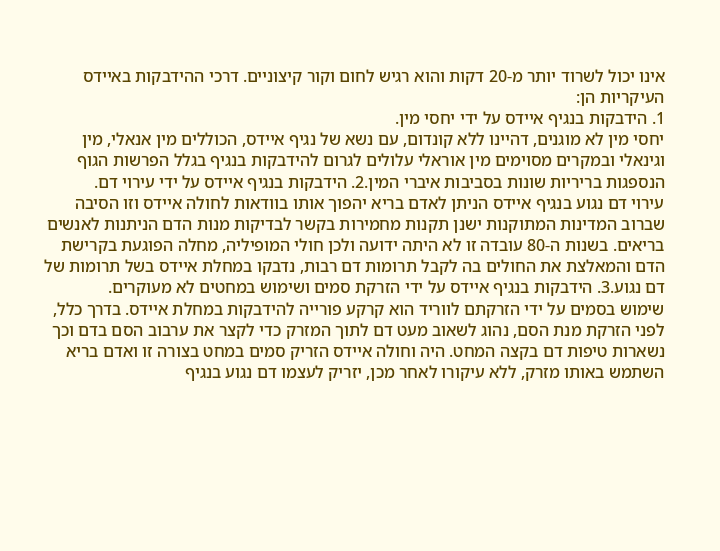אינו יכול לשרוד יותר מ-20 דקות והוא רגיש לחום וקור קיצוניים. דרכי ההידבקות באיידס העיקריות הן:
1. הידבקות בנגיף איידס על ידי יחסי מין.
יחסי מין לא מוגנים, דהיינו ללא קונדום, עם נשא של נגיף איידס, הכוללים מין אנאלי, מין וגינאלי ובמקרים מסוימים מין אוראלי עלולים לגרום להידבקות בנגיף בגלל הפרשות הגוף הנספגות בריריות שונות בסביבות איברי המין.2. הידבקות בנגיף איידס על ידי עירוי דם.
עירוי דם נגוע בנגיף איידס הניתן לאדם בריא יהפוך אותו בוודאות לחולה איידס וזו הסיבה שברוב המדינות המתוקנות ישנן תקנות מחמירות בקשר לבדיקות מנות הדם הניתנות לאנשים בריאים. בשנות ה-80 עובדה זו לא היתה ידועה ולכן חולי המופיליה, מחלה הפוגעת בקרישת הדם והמאלצת את החולים בה לקבל תרומות דם רבות, נדבקו במחלת איידס בשל תרומות של דם נגוע.3. הידבקות בנגיף איידס על ידי הזרקת סמים ושימוש במחטים לא מעוקרים.
שימוש בסמים על ידי הזרקתם לווריד הוא קרקע פורייה להידבקות במחלת איידס. בדרך כלל, לפני הזרקת מנת הסם, נהוג לשאוב מעט דם לתוך המזרק כדי לקצר את ערבוב הסם בדם וכך נשארות טיפות דם בקצה המחט. היה וחולה איידס הזריק סמים במחט בצורה זו ואדם בריא השתמש באותו מזרק, ללא עיקורו לאחר מכן, יזריק לעצמו דם נגוע בנגיף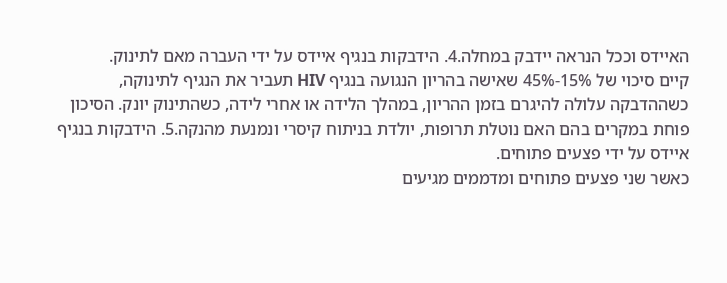האיידס וככל הנראה יידבק במחלה.4. הידבקות בנגיף איידס על ידי העברה מאם לתינוק.
קיים סיכוי של 15%-45% שאישה בהריון הנגועה בנגיף HIV תעביר את הנגיף לתינוקה, כשההדבקה עלולה להיגרם בזמן ההריון, במהלך הלידה או אחרי לידה, כשהתינוק יונק. הסיכון פוחת במקרים בהם האם נוטלת תרופות, יולדת בניתוח קיסרי ונמנעת מהנקה.5. הידבקות בנגיף איידס על ידי פצעים פתוחים.
כאשר שני פצעים פתוחים ומדממים מגיעים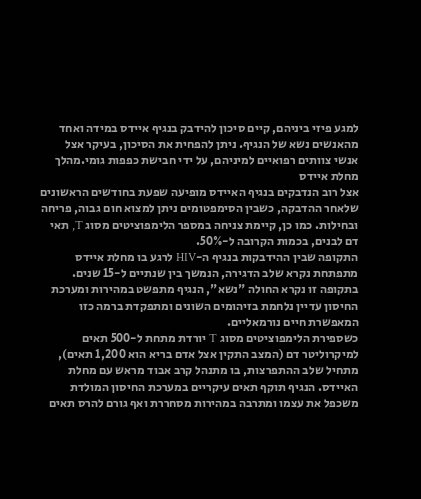למגע פיזי ביניהם, קיים סיכון להידבק בנגיף איידס במידה ואחד מהאנשים נשא של הנגיף. ניתן להפחית את הסיכון, בעיקר אצל אנשי צוותים רפואיים למיניהם, על ידי חבישת כפפות גומי.מהלך מחלת איידס
אצל רוב הנדבקים בנגיף האיידס מופיעה שפעת בחודשים הראשונים שלאחר ההדבקה, כשבין הסימפטומים ניתן למצוא חום גבוה, פריחה ובחילות. כמו כן, קיימת צניחה במספר הלימפוציטים מסוג T, תאי דם לבנים, בכמות הקרובה ל-50%.
התקופה שבין ההידבקות בנגיף ה-HIV לרגע בו מחלת איידס מתפתחת נקרא שלב הדגירה, הנמשך בין שנתיים ל-15 שנים. בתקופה זו נקרא החולה "נשא", הנגיף מתפשט במהירות ומערכת החיסון עדיין נלחמת בזיהומים השונים ומתפקדת ברמה כזו המאפשרת חיים נורמאליים.
כשספירת הלימפוציטים מסוג T יורדת מתחת ל-500 תאים למיקרוליטר דם (המצב התקין אצל אדם בריא הוא 1,200 תאים), מתחיל שלב ההתפרצות, בו מתנהל קרב אבוד מראש עם מחלת האיידס. הנגיף תוקף תאים עיקריים במערכת החיסון המולדת משכפל את עצמו ומתרבה במהירות מסחררת ואף גורם להרס תאים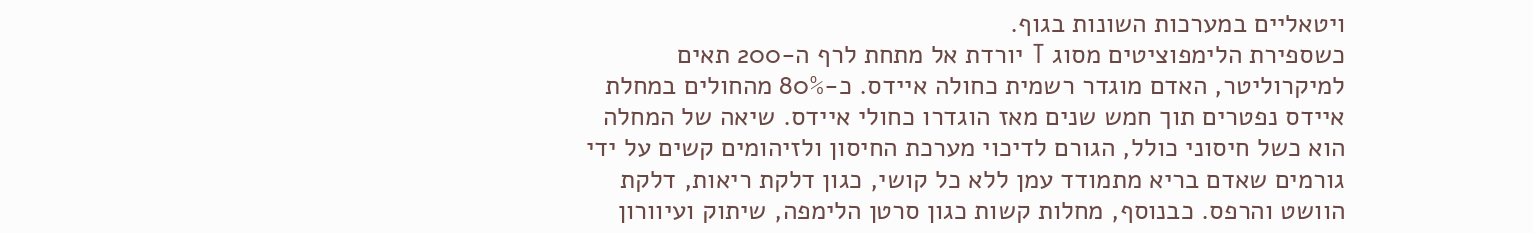ויטאליים במערכות השונות בגוף.
כשספירת הלימפוציטים מסוג T יורדת אל מתחת לרף ה-200 תאים למיקרוליטר, האדם מוגדר רשמית כחולה איידס. כ-80% מהחולים במחלת איידס נפטרים תוך חמש שנים מאז הוגדרו כחולי איידס. שיאה של המחלה הוא כשל חיסוני כולל, הגורם לדיכוי מערכת החיסון ולזיהומים קשים על ידי גורמים שאדם בריא מתמודד עמן ללא כל קושי, כגון דלקת ריאות, דלקת הוושט והרפס. כבנוסף, מחלות קשות כגון סרטן הלימפה, שיתוק ועיוורון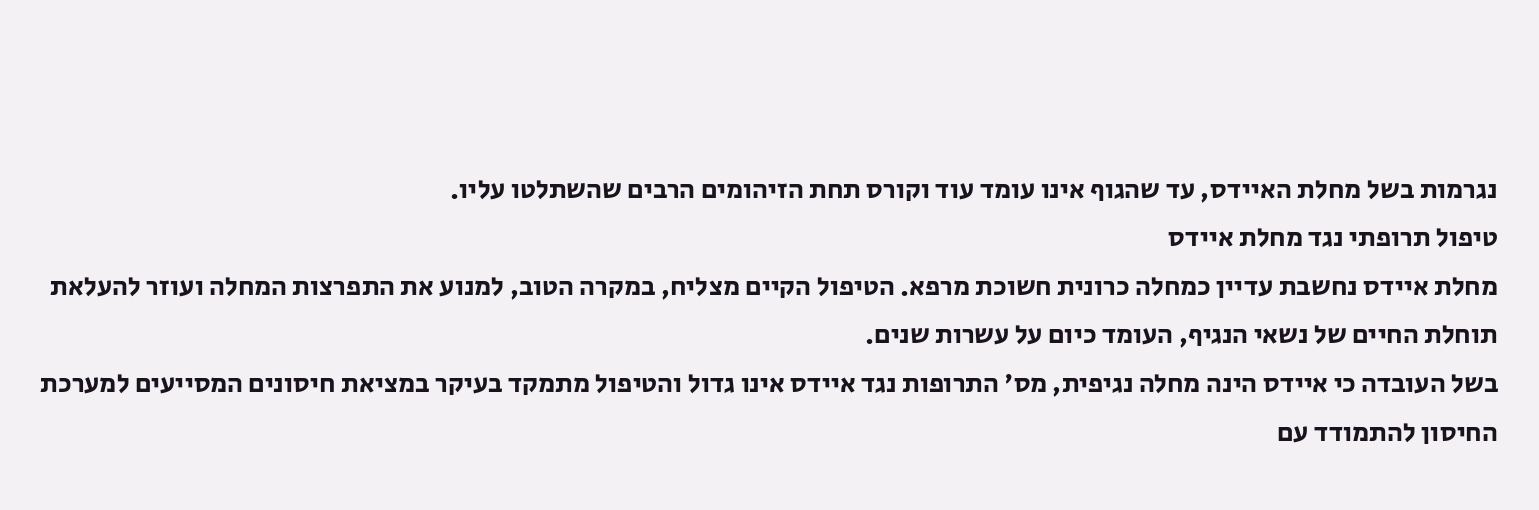נגרמות בשל מחלת האיידס, עד שהגוף אינו עומד עוד וקורס תחת הזיהומים הרבים שהשתלטו עליו.
טיפול תרופתי נגד מחלת איידס
מחלת איידס נחשבת עדיין כמחלה כרונית חשוכת מרפא. הטיפול הקיים מצליח, במקרה הטוב, למנוע את התפרצות המחלה ועוזר להעלאת תוחלת החיים של נשאי הנגיף, העומד כיום על עשרות שנים.
בשל העובדה כי איידס הינה מחלה נגיפית, מס' התרופות נגד איידס אינו גדול והטיפול מתמקד בעיקר במציאת חיסונים המסייעים למערכת החיסון להתמודד עם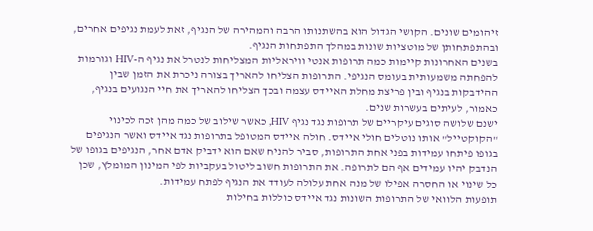זיהומים שונים. הקושי הגדול הוא בהשתנותו הרבה והמהירה של הנגיף, זאת לעמת נגיפים אחרים, ובהתפתחותן של מוטציות שונות במהלך התפתחות הנגיף.
בשנים האחרונות קיימות כמה תרופות אנטי וויראליות המצליחות לנטרל את נגיף ה-HIV וגורמות להפחתה משמעותית בעומס הנגיפי. התרופות הצליחו להאריך בצורה ניכרת את הזמן שבין ההידבקות בנגיף ובין פריצת מחלת האיידס עצמה ובכך הצליחו להאריך את חיי הנגועים בנגיף, כאמור, לעיתים בעשרות שנים.
ישנם שלושה סוגים עיקריים של תרופות נגד נגיף HIV, כאשר שילוב של כמה מהן זכה לכינוי "הקוקטייל" אותו נוטלים חולי איידס. חולה איידס המטופל בתרופות נגד איידס ואשר הנגיפים בגופו פיתחו עמידות בפני אחת התרופות, סביר להניח שאם הוא ידביק אדם אחר, הנגיפים בגופו של הנדבק יהיו עמידים אף הם לתרופה. את התרופות חשוב ליטול בעקביות לפי המינון המומלץ, שכן כל שינוי או החסרה אפילו של מנה אחת עלולה לעודד את הנגיף לפתח עמידות.
תופעות הלוואי של התרופות השונות נגד איידס כוללות בחילות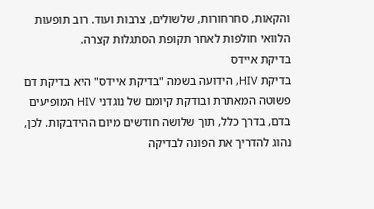והקאות, סחרחורות, שלשולים, צרבות ועוד. רוב תופעות הלוואי חולפות לאחר תקופת הסתגלות קצרה.
בדיקת איידס
בדיקת HIV, הידועה בשמה "בדיקת איידס" היא בדיקת דם פשוטה המאתרת ובודקת קיומם של נוגדני HIV המופיעים בדם, בדרך כלל, תוך שלושה חודשים מיום ההידבקות. לכן, נהוג להדריך את הפונה לבדיקה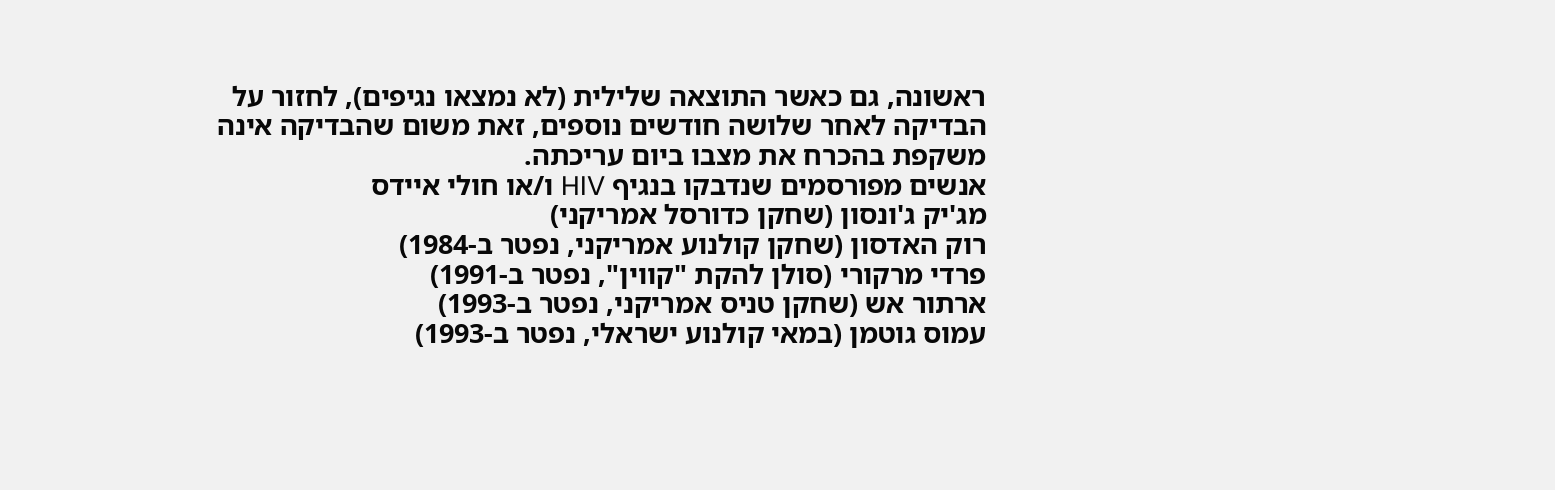ראשונה, גם כאשר התוצאה שלילית (לא נמצאו נגיפים), לחזור על הבדיקה לאחר שלושה חודשים נוספים, זאת משום שהבדיקה אינה משקפת בהכרח את מצבו ביום עריכתה.
אנשים מפורסמים שנדבקו בנגיף HIV ו/או חולי איידס
מג'יק ג'ונסון (שחקן כדורסל אמריקני)
רוק האדסון (שחקן קולנוע אמריקני, נפטר ב-1984)
פרדי מרקורי (סולן להקת "קווין", נפטר ב-1991)
ארתור אש (שחקן טניס אמריקני, נפטר ב-1993)
עמוס גוטמן (במאי קולנוע ישראלי, נפטר ב-1993)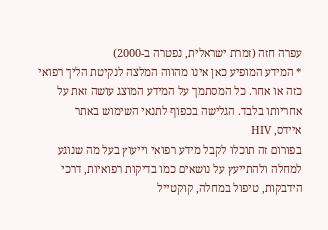עפרה חזה (זמרת ישראלית, נפטרה ב-2000)
* המידע המופיע כאן אינו מהווה המלצה לנקיטת הליך רפואי כזה או אחר. כל המסתמך על המידע המוצג עושה זאת על אחריותו בלבד. הגלישה בכפוף לתנאי השימוש באתר
איידס, HIV
בפורום זה תוכלו לקבל מידע רפואי וייעוץ בעל מה שנוגע למחלה ולהתייעץ על נושאים כמו בדיקות רפואיות, דרכי הידבקות, טיפול במחלה, קוקטייל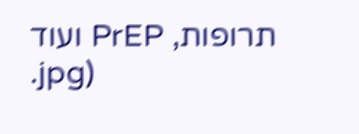תרופות, PrEP ועוד
.jpg)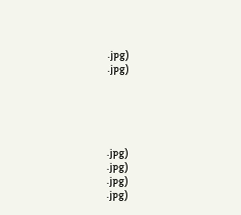.jpg)
.jpg)





.jpg)
.jpg)
.jpg)
.jpg)